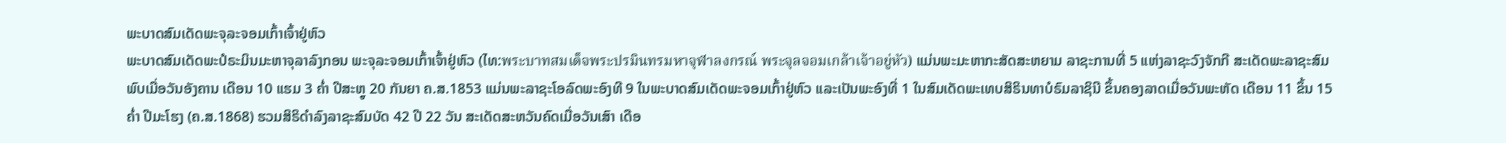ພະບາດສົມເດັດພະຈຸລະຈອມເກົ້າເຈົ້າຢູ່ຫົວ
ພະບາດສົມເດັດພະປໍຣະມິນມະຫາຈຸລາລົງກອນ ພະຈຸລະຈອມເກົ້າເຈົ້າຢູ່ຫົວ (ໄທ:พระบาทสมเด็จพระปรมินทรมหาจุฬาลงกรณ์ พระจุลจอมเกล้าเจ้าอยู่หัว) ແມ່ນພະມະຫາກະສັດສະຫຍາມ ລາຊະການທີ່ 5 ແຫ່ງລາຊະວົງຈັກກີ ສະເດັດພະລາຊະສົມພົບເມື່ອວັນອັງຄານ ເດືອນ 10 ແຮມ 3 ຄ່ຳ ປີສະຫຼູ 20 ກັນຍາ ຄ.ສ.1853 ແມ່ນພະລາຊະໂອລົດພະອົງທີ 9 ໃນພະບາດສົມເດັດພະຈອມເກົ້າຢູ່ຫົວ ແລະເປັນພະອົງທີ່ 1 ໃນສົມເດັດພະເທບສິຣິນທາບໍຣົມລາຊິນີ ຂຶ້ນຄອງລາດເມື່ອວັນພະຫັດ ເດືອນ 11 ຂຶ້ນ 15 ຄ່ຳ ປີມະໂຮງ (ຄ.ສ.1868) ຮວມສິຣິດຳລົງລາຊະສົມບັດ 42 ປີ 22 ວັນ ສະເດັດສະຫວັນຄົດເມື່ອວັນເສົາ ເດືອ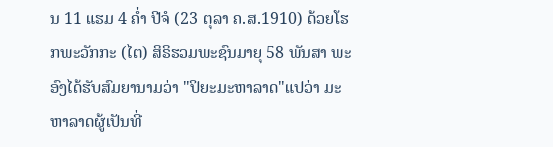ນ 11 ແຮມ 4 ຄ່ຳ ປີຈໍ (23 ຕຸລາ ຄ.ສ.1910) ດ້ວຍໂຮກພະວັກກະ (ໄຕ) ສິຣິຮວມພະຊົນມາຍຸ 58 ພັນສາ ພະອົງໄດ້ຮັບສົມຍານາມວ່າ "ປິຍະມະຫາລາດ"ແປວ່າ ມະຫາລາດຜູ້ເປັນທີ່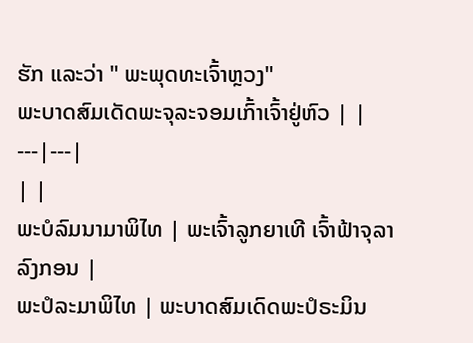ຮັກ ແລະວ່າ " ພະພຸດທະເຈົ້າຫຼວງ"
ພະບາດສົມເດັດພະຈຸລະຈອມເກົ້າເຈົ້າຢູ່ຫົວ | |
---|---|
| |
ພະບໍລົມນາມາພິໄທ | ພະເຈົ້າລູກຍາເທີ ເຈົ້າຟ້າຈຸລາລົງກອນ |
ພະປໍລະມາພິໄທ | ພະບາດສົມເດົດພະປໍຣະມິນ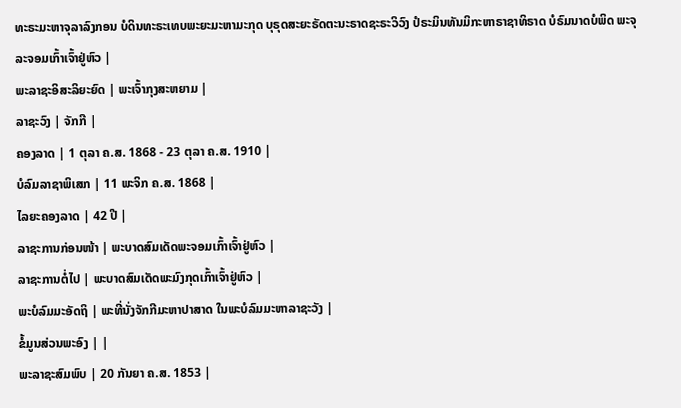ທະຣະມະຫາຈຸລາລົງກອນ ບໍດິນທະຣະເທບພະຍະມະຫາມະກຸດ ບຸຣຸດສະຍະຣັດຕະນະຣາດຊະຣະວິວົງ ປໍຣະມິນທັນມິກະຫາຣາຊາທິຣາດ ບໍຣົມນາດບໍພິດ ພະຈຸລະຈອມເກົ້າເຈົ້າຢູ່ຫົວ |
ພະລາຊະອິສະລິຍະຍົດ | ພະເຈົ້າກຸງສະຫຍາມ |
ລາຊະວົງ | ຈັກກີ |
ຄອງລາດ | 1 ຕຸລາ ຄ.ສ. 1868 - 23 ຕຸລາ ຄ.ສ. 1910 |
ບໍລົມລາຊາພິເສກ | 11 ພະຈິກ ຄ.ສ. 1868 |
ໄລຍະຄອງລາດ | 42 ປີ |
ລາຊະການກ່ອນໜ້າ | ພະບາດສົມເດັດພະຈອມເກົ້າເຈົ້າຢູ່ຫົວ |
ລາຊະການຕໍ່ໄປ | ພະບາດສົມເດັດພະມົງກຸດເກົ້າເຈົ້າຢູ່ຫົວ |
ພະບໍລົມມະອັດຖິ | ພະທີ່ນັ່ງຈັກກີມະຫາປາສາດ ໃນພະບໍລົມມະຫາລາຊະວັງ |
ຂໍ້ມູນສ່ວນພະອົງ | |
ພະລາຊະສົມພົບ | 20 ກັນຍາ ຄ.ສ. 1853 |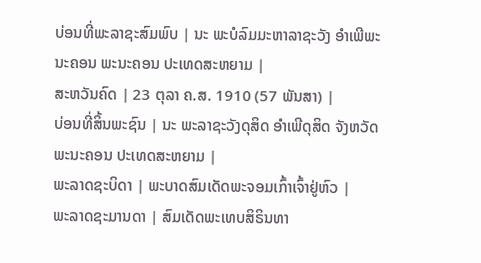ບ່ອນທີ່ພະລາຊະສົມພົບ | ນະ ພະບໍລົມມະຫາລາຊະວັງ ອຳເພີພະນະຄອນ ພະນະຄອນ ປະເທດສະຫຍາມ |
ສະຫວັນຄົດ | 23 ຕຸລາ ຄ.ສ. 1910 (57 ພັນສາ) |
ບ່ອນທີ່ສິ້ນພະຊົນ | ນະ ພະລາຊະວັງດຸສິດ ອຳເພີດຸສິດ ຈັງຫວັດພະນະຄອນ ປະເທດສະຫຍາມ |
ພະລາດຊະບິດາ | ພະບາດສົມເດັດພະຈອມເກົ້າເຈົ້າຢູ່ຫົວ |
ພະລາດຊະມານດາ | ສົມເດັດພະເທບສິຣິນທາ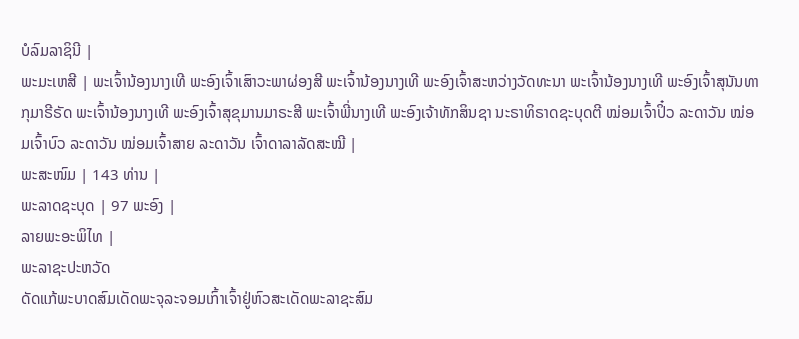ບໍລົມລາຊິນີ |
ພະມະເຫສີ | ພະເຈົ້ານ້ອງນາງເທີ ພະອົງເຈົ້າເສົາວະພາຜ່ອງສີ ພະເຈົ້ານ້ອງນາງເທີ ພະອົງເຈົ້າສະຫວ່າງວັດທະນາ ພະເຈົ້ານ້ອງນາງເທີ ພະອົງເຈົ້າສຸນັນທາກຸມາຣີຣັດ ພະເຈົ້ານ້ອງນາງເທີ ພະອົງເຈົ້າສຸຂຸມານມາຣະສີ ພະເຈົ້າພີ່ນາງເທີ ພະອົງເຈ້າທັກສິນຊາ ນະຣາທິຣາດຊະບຸດຕີ ໝ່ອມເຈົ້າປິ໋ວ ລະດາວັນ ໝ່ອມເຈົ້າບົວ ລະດາວັນ ໝ່ອມເຈົ້າສາຍ ລະດາວັນ ເຈົ້າດາລາລັດສະໝີ |
ພະສະໜົມ | 143 ທ່ານ |
ພະລາດຊະບຸດ | 97 ພະອົງ |
ລາຍພະອະພິໄທ |
ພະລາຊະປະຫວັດ
ດັດແກ້ພະບາດສົມເດັດພະຈຸລະຈອມເກົ້າເຈົ້າຢູ່ຫົວສະເດັດພະລາຊະສົມ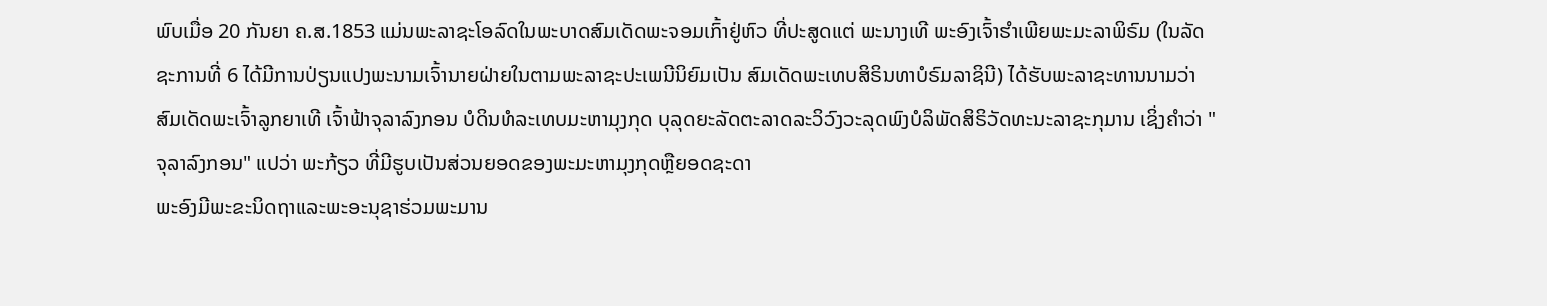ພົບເມື່ອ 20 ກັນຍາ ຄ.ສ.1853 ແມ່ນພະລາຊະໂອລົດໃນພະບາດສົມເດັດພະຈອມເກົ້າຢູ່ຫົວ ທີ່ປະສູດແຕ່ ພະນາງເທີ ພະອົງເຈົ້າຮຳເພີຍພະມະລາພິຣົມ (ໃນລັດຊະການທີ່ 6 ໄດ້ມີການປ່ຽນແປງພະນາມເຈົ້ານາຍຝ່າຍໃນຕາມພະລາຊະປະເພນີນິຍົມເປັນ ສົມເດັດພະເທບສິຣິນທາບໍຣົມລາຊິນີ) ໄດ້ຮັບພະລາຊະທານນາມວ່າ ສົມເດັດພະເຈົ້າລູກຍາເທີ ເຈົ້າຟ້າຈຸລາລົງກອນ ບໍດິນທໍລະເທບມະຫາມຸງກຸດ ບຸລຸດຍະລັດຕະລາດລະວິວົງວະລຸດພົງບໍລິພັດສິຣິວັດທະນະລາຊະກຸມານ ເຊິ່ງຄຳວ່າ "ຈຸລາລົງກອນ" ແປວ່າ ພະກ້ຽວ ທີ່ມີຮູບເປັນສ່ວນຍອດຂອງພະມະຫາມຸງກຸດຫຼືຍອດຊະດາ
ພະອົງມີພະຂະນິດຖາແລະພະອະນຸຊາຮ່ວມພະມານ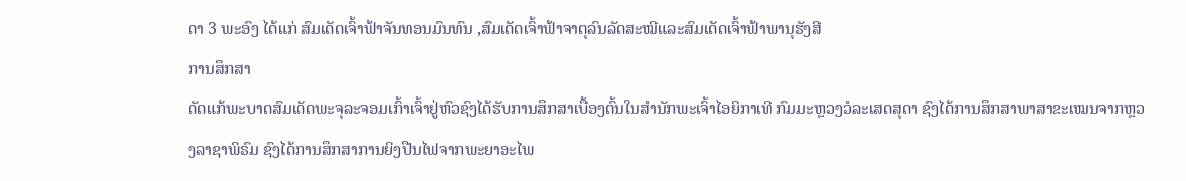ດາ 3 ພະອົງ ໄດ້ແກ່ ສົມເດັດເຈົ້າຟ້າຈັນທອນມົນທົນ ,ສົມເດັດເຈົ້າຟ້າຈາຕຸລົນລັດສະໝີແລະສົມເດັດເຈົ້າຟ້າພານຸຮັງສີ
ການສຶກສາ
ດັດແກ້ພະບາດສົມເດັດພະຈຸລະຈອມເກົ້າເຈົ້າຢູ່ຫົວຊົງໄດ້ຮັບການສຶກສາເບື້ອງຕົ້ນໃນສຳນັກພະເຈົ້າໄອຍິກາເທີ ກົມມະຫຼວງວໍລະເສດສຸດາ ຊົງໄດ້ການສຶກສາພາສາຂະເໝນຈາກຫຼວງລາຊາພິຣົມ ຊົງໄດ້ການສຶກສາການຍິງປືນໄຟຈາກພະຍາອະໄພ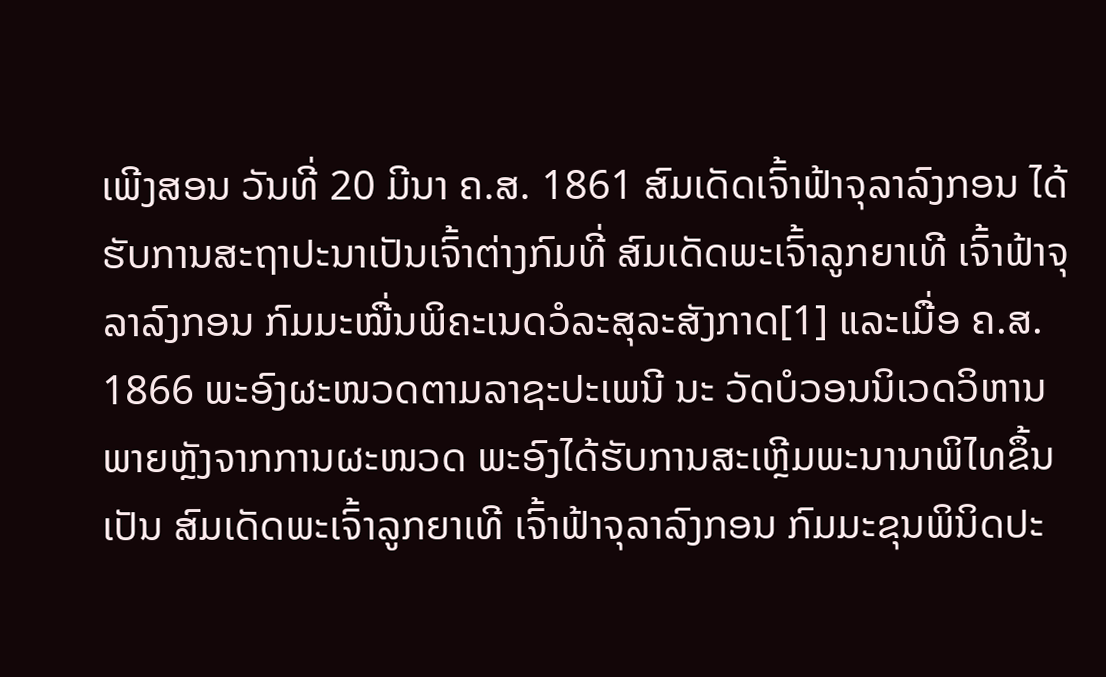ເພີງສອນ ວັນທີ່ 20 ມີນາ ຄ.ສ. 1861 ສົມເດັດເຈົ້າຟ້າຈຸລາລົງກອນ ໄດ້ຮັບການສະຖາປະນາເປັນເຈົ້າຕ່າງກົມທີ່ ສົມເດັດພະເຈົ້າລູກຍາເທີ ເຈົ້າຟ້າຈຸລາລົງກອນ ກົມມະໝື່ນພິຄະເນດວໍລະສຸລະສັງກາດ[1] ແລະເມື່ອ ຄ.ສ. 1866 ພະອົງຜະໜວດຕາມລາຊະປະເພນີ ນະ ວັດບໍວອນນິເວດວິຫານ ພາຍຫຼັງຈາກການຜະໜວດ ພະອົງໄດ້ຮັບການສະເຫຼີມພະນານາພິໄທຂຶ້ນເປັນ ສົມເດັດພະເຈົ້າລູກຍາເທີ ເຈົ້າຟ້າຈຸລາລົງກອນ ກົມມະຂຸນພິນິດປະ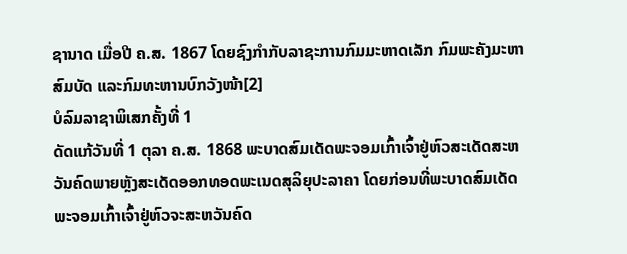ຊານາດ ເມື່ອປີ ຄ.ສ. 1867 ໂດຍຊົງກຳກັບລາຊະການກົມມະຫາດເລັກ ກົມພະຄັງມະຫາສົມບັດ ແລະກົມທະຫານບົກວັງໜ້າ[2]
ບໍລົມລາຊາພິເສກຄັ້ງທີ່ 1
ດັດແກ້ວັນທີ່ 1 ຕຸລາ ຄ.ສ. 1868 ພະບາດສົມເດັດພະຈອມເກົ້າເຈົ້າຢູ່ຫົວສະເດັດສະຫວັນຄົດພາຍຫຼັງສະເດັດອອກທອດພະເນດສຸລິຍຸປະລາຄາ ໂດຍກ່ອນທີ່ພະບາດສົມເດັດພະຈອມເກົ້າເຈົ້າຢູ່ຫົວຈະສະຫວັນຄົດ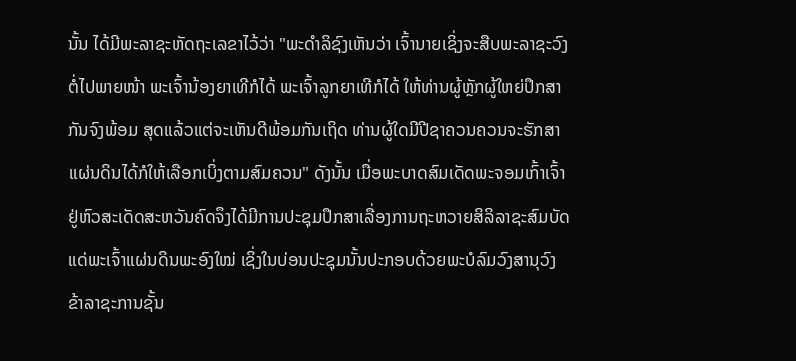ນັ້ນ ໄດ້ມີພະລາຊະຫັດຖະເລຂາໄວ້ວ່າ "ພະດຳລິຊົງເຫັນວ່າ ເຈົ້ານາຍເຊິ່ງຈະສືບພະລາຊະວົງຕໍ່ໄປພາຍໜ້າ ພະເຈົ້ານ້ອງຍາເທີກໍໄດ້ ພະເຈົ້າລູກຍາເທີກໍໄດ້ ໃຫ້ທ່ານຜູ້ຫຼັກຜູ້ໃຫຍ່ປຶກສາກັນຈົງພ້ອມ ສຸດແລ້ວແຕ່ຈະເຫັນດີພ້ອມກັນເຖິດ ທ່ານຜູ້ໃດມີປີຊາຄວນຄວນຈະຮັກສາແຜ່ນດິນໄດ້ກໍໃຫ້ເລືອກເບິ່ງຕາມສົມຄວນ" ດັງນັ້ນ ເມື່ອພະບາດສົມເດັດພະຈອມເກົ້າເຈົ້າຢູ່ຫົວສະເດັດສະຫວັນຄົດຈຶງໄດ້ມີການປະຊຸມປຶກສາເລື່ອງການຖະຫວາຍສິລິລາຊະສົມບັດແດ່ພະເຈົ້າແຜ່ນດິນພະອົງໃໝ່ ເຊິ່ງໃນບ່ອນປະຊຸມນັ້ນປະກອບດ້ວຍພະບໍລົມວົງສານຸວົງ ຂ້າລາຊະການຊັ້ນ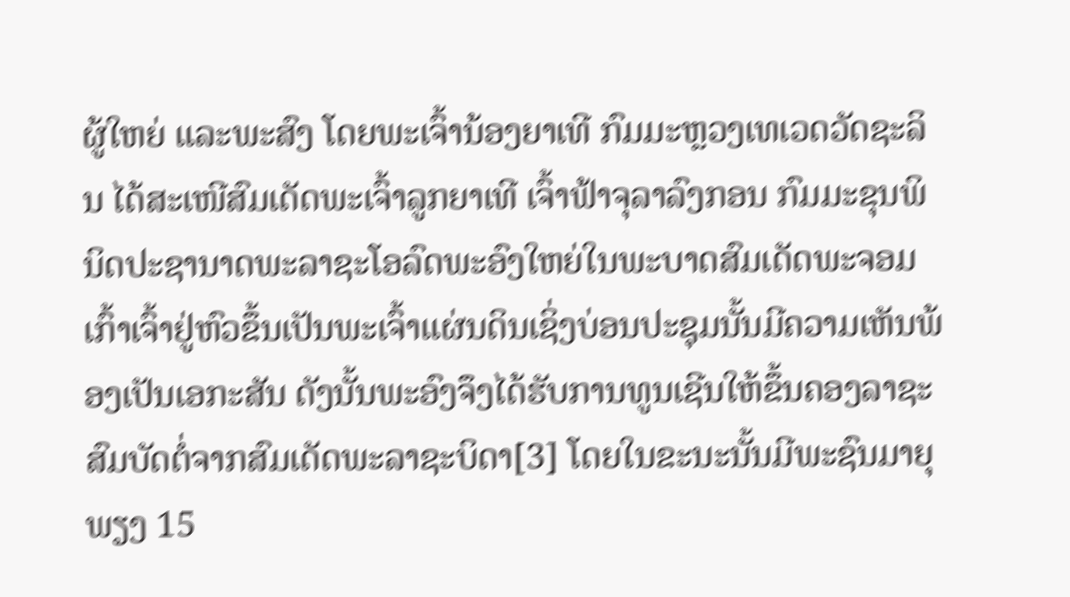ຜູ້ໃຫຍ່ ແລະພະສົງ ໂດຍພະເຈົ້ານ້ອງຍາເທີ ກົມມະຫຼວງເທເວດວັດຊະລິນ ໄດ້ສະເໜີສົມເດັດພະເຈົ້າລູກຍາເທີ ເຈົ້າຟ້າຈຸລາລົງກອນ ກົມມະຂຸນພິນິດປະຊານາດພະລາຊະໂອລົດພະອົງໃຫຍ່ໃນພະບາດສົມເດັດພະຈອມເກົ້າເຈົ້າຢູ່ຫົວຂຶ້ນເປັນພະເຈົ້າແຜ່ນດິນເຊິ່ງບ່ອນປະຊຸມນັ້ນມີຄວາມເຫັນພ້ອງເປັນເອກະສັນ ດັງນັ້ນພະອົງຈຶງໄດ້ຮັບການທູນເຊີນໃຫ້ຂຶ້ນຄອງລາຊະສົມບັດຕໍ່ຈາກສົມເດັດພະລາຊະບິດາ[3] ໂດຍໃນຂະນະນັ້ນມີພະຊົນມາຍຸພຽງ 15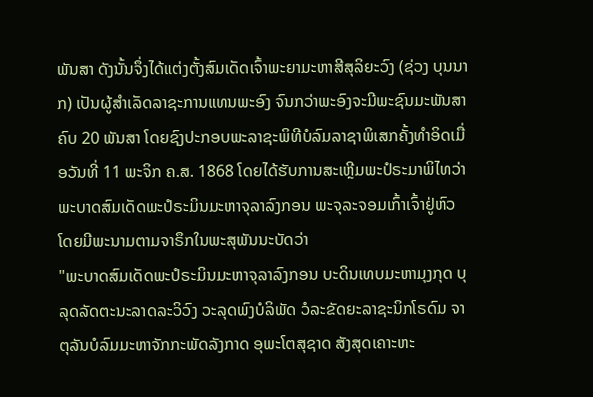ພັນສາ ດັງນັ້ນຈຶ່ງໄດ້ແຕ່ງຕັ້ງສົມເດັດເຈົ້າພະຍາມະຫາສີສຸລິຍະວົງ (ຊ່ວງ ບຸນນາກ) ເປັນຜູ້ສຳເລັດລາຊະການແທນພະອົງ ຈົນກວ່າພະອົງຈະມີພະຊົນມະພັນສາຄົບ 20 ພັນສາ ໂດຍຊົງປະກອບພະລາຊະພິທີບໍລົມລາຊາພິເສກຄັ້ງທຳອິດເມື່ອວັນທີ່ 11 ພະຈິກ ຄ.ສ. 1868 ໂດຍໄດ້ຮັບການສະເຫຼີມພະປໍຣະມາພິໄທວ່າ ພະບາດສົມເດັດພະປໍຣະມິນມະຫາຈຸລາລົງກອນ ພະຈຸລະຈອມເກົ້າເຈົ້າຢູ່ຫົວ ໂດຍມີພະນາມຕາມຈາຣຶກໃນພະສຸພັນນະບັດວ່າ
"ພະບາດສົມເດັດພະປໍຣະມິນມະຫາຈຸລາລົງກອນ ບະດິນເທບມະຫາມຸງກຸດ ບຸລຸດລັດຕະນະລາດລະວິວົງ ວະລຸດພົງບໍລິພັດ ວໍລະຂັດຍະລາຊະນິກໂຣດົມ ຈາຕຸລັນບໍລົມມະຫາຈັກກະພັດລັງກາດ ອຸພະໂຕສຸຊາດ ສັງສຸດເຄາະຫະ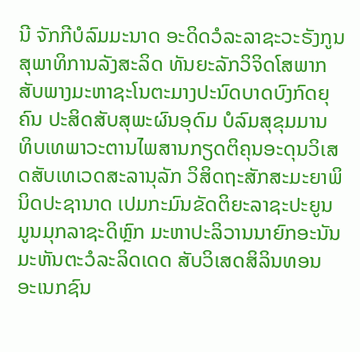ນີ ຈັກກີບໍລົມມະນາດ ອະດິດວໍລະລາຊະວະຣັງກູນ ສຸພາທິການລັງສະລິດ ທັນຍະລັກວິຈິດໂສພາກສັບພາງມະຫາຊະໂນຕະມາງປະນົດບາດບົງກົດຍຸຄົນ ປະສິດສັບສຸພະຜົນອຸດົມ ບໍລົມສຸຂຸມມານ ທິບເທພາວະຕານໄພສານກຽດຕິຄຸນອະດຸນວິເສດສັບເທເວດສະລານຸລັກ ວິສິດຖະສັກສະມະຍາພິນິດປະຊານາດ ເປມກະມົນຂັດຕິຍະລາຊະປະຍູນ ມູນມຸກລາຊະດິຫຼົກ ມະຫາປະລິວານນາຍົກອະນັນ ມະຫັນຕະວໍລະລິດເດດ ສັບວິເສດສິລິນທອນ ອະເນກຊົນ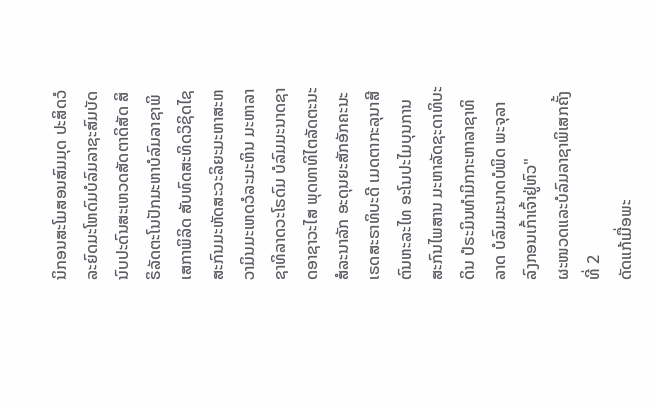ນິກອນສະໂມສອນສົມມຸດ ປະສິດວໍລະຍົດມະໂຫດົມບໍລົມລາຊະສົມບັດ ນົບປະດົນສະເຫວດສັດຕາດິສັດ ສິຣິລັດຕະໂນປັກມະຫາບໍລົມລາຊາພິເສກາພິລິດ ສັບທົດສະທິດວິຊິດໄຊ ສະກົນມະຫັດສະວະລິຍະມະຫາສະຫວາມິນມະເຫດວໍລະມະຫິນ ມະຫາລາຊາທິລາດວະໂຣດົມ ບໍລົມມະນາດຊາດອາຊາວະໄສ ພຸດທາທິໄຕລັດຕະນະສໍລະນາລັກ ອະດຸນຍະສັກອັກຄະນະເຣດສະຣາທິບະດີ ເມດຕາກະລຸນາສີຕົນຫະລະໄທ ອະໂນປະໄມບຸນການສະກົນໄພສານ ມະຫາລັດຊະດາທິບະດິນ ປໍຣະມິນທຳມິກກະຫາລາຊາທິລາດ ບໍລົມມະນາດບໍພິດ ພະຈຸລາລົງກອນເກົ້າເຈົ້າຢູ່ຫົວ"
ຜະໜວດແລະບໍລົມລາຊາພິເສກຄັ້ງທີ່ 2
ດັດແກ້ເມື່ອພະ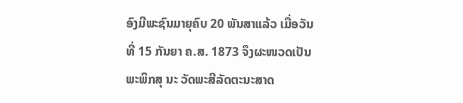ອົງມີພະຊົນມາຍຸຄົບ 20 ພັນສາແລ້ວ ເມື່ອວັນທີ່ 15 ກັນຍາ ຄ.ສ. 1873 ຈຶງຜະໜວດເປັນພະພິກສຸ ນະ ວັດພະສີລັດຕະນະສາດ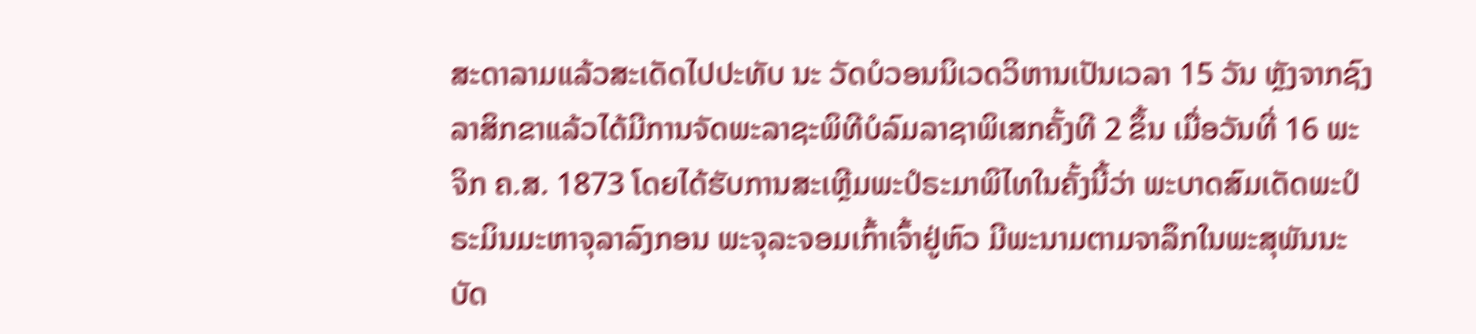ສະດາລາມແລ້ວສະເດັດໄປປະທັບ ນະ ວັດບໍວອນນິເວດວິຫານເປັນເວລາ 15 ວັນ ຫຼັງຈາກຊົງລາສິກຂາແລ້ວໄດ້ມີການຈັດພະລາຊະພິທີບໍລົມລາຊາພິເສກຄັ້ງທີ 2 ຂຶ້ນ ເມື່ອວັນທີ່ 16 ພະຈິກ ຄ.ສ. 1873 ໂດຍໄດ້ຮັບການສະເຫຼີມພະປໍຣະມາພິໄທໃນຄັ້ງນີ້ວ່າ ພະບາດສົມເດັດພະປໍຣະມິນມະຫາຈຸລາລົງກອນ ພະຈຸລະຈອມເກົ້າເຈົ້າຢູ່ຫົວ ມີພະນາມຕາມຈາລຶກໃນພະສຸພັນນະບັດ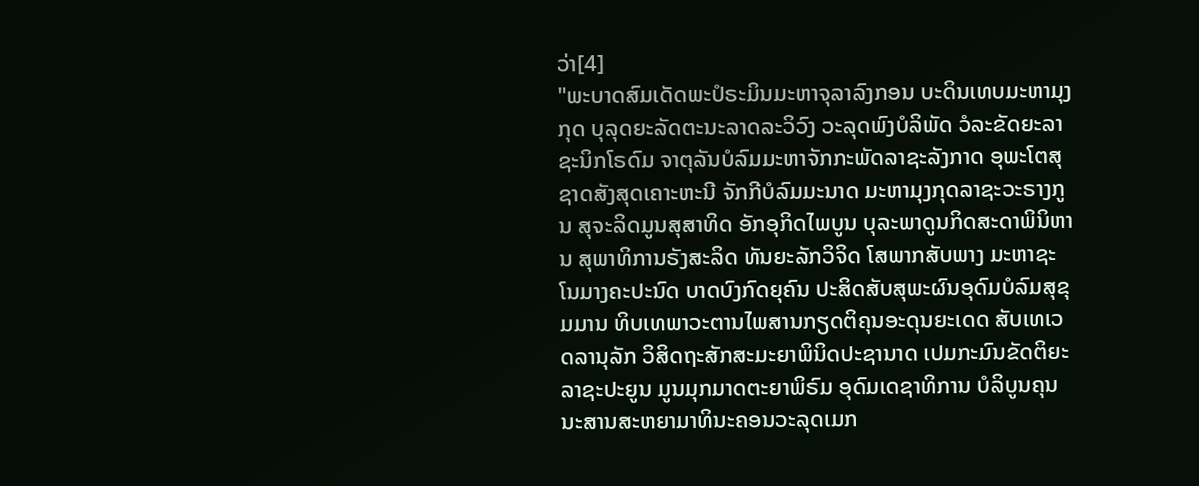ວ່າ[4]
"ພະບາດສົມເດັດພະປໍຣະມິນມະຫາຈຸລາລົງກອນ ບະດິນເທບມະຫາມຸງກຸດ ບຸລຸດຍະລັດຕະນະລາດລະວິວົງ ວະລຸດພົງບໍລິພັດ ວໍລະຂັດຍະລາຊະນິກໂຣດົມ ຈາຕຸລັນບໍລົມມະຫາຈັກກະພັດລາຊະລັງກາດ ອຸພະໂຕສຸຊາດສັງສຸດເຄາະຫະນີ ຈັກກີບໍລົມມະນາດ ມະຫາມຸງກຸດລາຊະວະຣາງກູນ ສຸຈະລິດມູນສຸສາທິດ ອັກອຸກິດໄພບູນ ບຸລະພາດູນກິດສະດາພິນິຫານ ສຸພາທິການຣັງສະລິດ ທັນຍະລັກວິຈິດ ໂສພາກສັບພາງ ມະຫາຊະໂນມາງຄະປະນົດ ບາດບົງກົດຍຸຄົນ ປະສິດສັບສຸພະຜົນອຸດົມບໍລົມສຸຂຸມມານ ທິບເທພາວະຕານໄພສານກຽດຕິຄຸນອະດຸນຍະເດດ ສັບເທເວດລານຸລັກ ວິສິດຖະສັກສະມະຍາພິນິດປະຊານາດ ເປມກະມົນຂັດຕິຍະລາຊະປະຍູນ ມູນມຸກມາດຕະຍາພິຣົມ ອຸດົມເດຊາທິການ ບໍລິບູນຄຸນນະສານສະຫຍາມາທິນະຄອນວະລຸດເມກ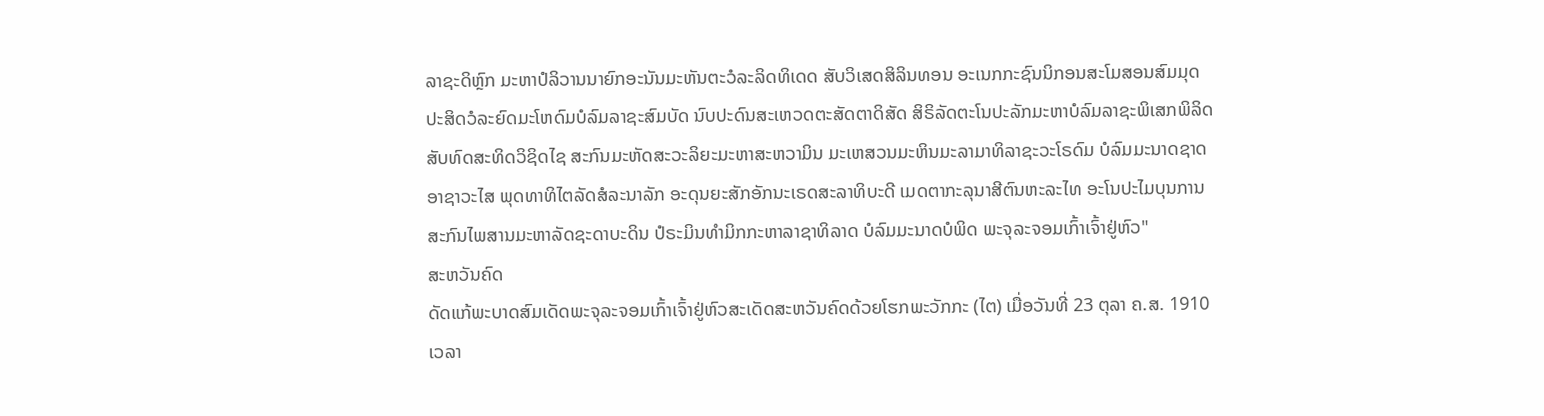ລາຊະດິຫຼົກ ມະຫາປໍລິວານນາຍົກອະນັນມະຫັນຕະວໍລະລິດທິເດດ ສັບວິເສດສິລິນທອນ ອະເນກກະຊົນນິກອນສະໂມສອນສົມມຸດ ປະສິດວໍລະຍົດມະໂຫດົມບໍລົມລາຊະສົມບັດ ນົບປະດົນສະເຫວດຕະສັດຕາດິສັດ ສິຣິລັດຕະໂນປະລັກມະຫາບໍລົມລາຊະພິເສກພິລິດ ສັບທົດສະທິດວິຊິດໄຊ ສະກົນມະຫັດສະວະລິຍະມະຫາສະຫວາມິນ ມະເຫສວນມະຫິນມະລາມາທິລາຊະວະໂຣດົມ ບໍລົມມະນາດຊາດອາຊາວະໄສ ພຸດທາທິໄຕລັດສໍລະນາລັກ ອະດຸນຍະສັກອັກນະເຣດສະລາທິບະດີ ເມດຕາກະລຸນາສີຕົນຫະລະໄທ ອະໂນປະໄມບຸນການ ສະກົນໄພສານມະຫາລັດຊະດາບະດິນ ປໍຣະມິນທຳມິກກະຫາລາຊາທິລາດ ບໍລົມມະນາດບໍພິດ ພະຈຸລະຈອມເກົ້າເຈົ້າຢູ່ຫົວ"
ສະຫວັນຄົດ
ດັດແກ້ພະບາດສົມເດັດພະຈຸລະຈອມເກົ້າເຈົ້າຢູ່ຫົວສະເດັດສະຫວັນຄົດດ້ວຍໂຮກພະວັກກະ (ໄຕ) ເມື່ອວັນທີ່ 23 ຕຸລາ ຄ.ສ. 1910 ເວລາ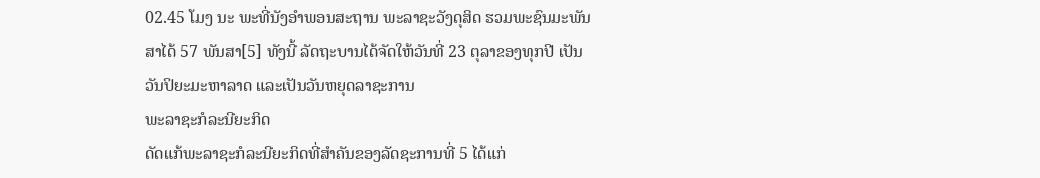02.45 ໂມງ ນະ ພະທີ່ນັງອຳພອນສະຖານ ພະລາຊະວັງດຸສິດ ຮວມພະຊົນມະພັນສາໄດ້ 57 ພັນສາ[5] ທັງນີ້ ລັດຖະບານໄດ້ຈັດໃຫ້ວັນທີ່ 23 ຕຸລາຂອງທຸກປີ ເປັນວັນປິຍະມະຫາລາດ ແລະເປັນວັນຫຍຸດລາຊະການ
ພະລາຊະກໍລະນີຍະກິດ
ດັດແກ້ພະລາຊະກໍລະນີຍະກິດທີ່ສຳຄັນຂອງລັດຊະການທີ່ 5 ໄດ້ແກ່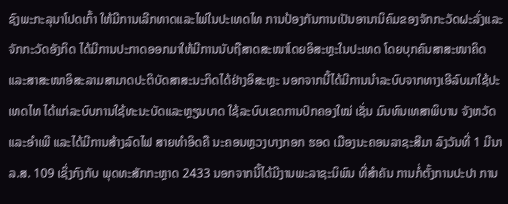ຊົງພະກະລຸນາໂປດເກົ້າ ໃຫ້ມີການເລີກທາດແລະໄພ່ໃນປະເທດໄທ ການປ້ອງກັນການເປັນອານານິຄົມຂອງຈັກກະວັດຝະລັ່ງແລະຈັກກະວັດອັງກິດ ໄດ້ມີການປະກາດອອກມາໃຫ້ມີການນັບຖືສາດສະໜາໂດຍອິສະຫຼະໃນປະເທດ ໂດຍບຸກຄົນສາສະໜາຄິດແລະສາສະໜາອິສະລາມສາມາດປະຕິບັດສາສະນະກິດໄດ້ຢ່າງອິສະຫຼະ ນອກຈາກນີ້ໄດ້ມີການນຳລະບົບຈາກທາງເອີລົບມາໃຊ້ປະເທດໄທ ໄດ້ແກ່ລະບົບການໃຊ້ທະນະບັດແລະຫຼຽນບາດ ໃຊ້ລະບົບເຂດການປົກຄອງໃໝ່ ເຊັ່ນ ມົນທົນເທສາພິບານ ຈັງຫວັດແລະອຳເພີ ແລະໄດ້ມີການສ້າງລົດໄຟ ສາຍທຳອິດຄື ນະຄອນຫຼວງບາງກອກ ຮອດ ເມືອງນະຄອນລາຊະສີມາ ລົງວັນທີ່ 1 ມີນາ ລ.ສ. 109 ເຊິ່ງກົງກັບ ພຸດທະສັກກະຫຼາດ 2433 ນອກຈາກນີ້ໄດ້ມີງານພະລາຊະນິພົນ ທີ່ສຳຄັນ ການກໍ່ຕັ້ງການປະປາ ການ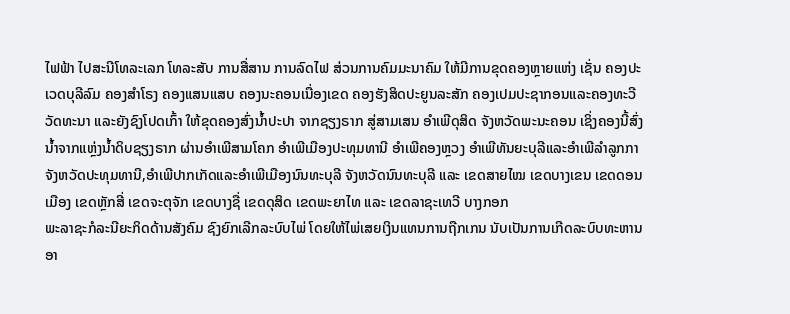ໄຟຟ້າ ໄປສະນີໂທລະເລກ ໂທລະສັບ ການສື່ສານ ການລົດໄຟ ສ່ວນການຄົມມະນາຄົມ ໃຫ້ມີການຂຸດຄອງຫຼາຍແຫ່ງ ເຊັ່ນ ຄອງປະເວດບຸລີລົມ ຄອງສຳໂຣງ ຄອງແສນແສບ ຄອງນະຄອນເນື່ອງເຂດ ຄອງຮັງສິດປະຍູນລະສັກ ຄອງເປມປະຊາກອນແລະຄອງທະວີວັດທະນາ ແລະຍັງຊົງໂປດເກົ້າ ໃຫ້ຂຸດຄອງສົ່ງນ້ຳປະປາ ຈາກຊຽງຣາກ ສູ່ສາມເສນ ອຳເພີດຸສິດ ຈັງຫວັດພະນະຄອນ ເຊິ່ງຄອງນີ້ສົ່ງນ້ຳຈາກແຫຼ່ງນ້ຳດິບຊຽງຣາກ ຜ່ານອຳເພີສາມໂຄກ ອຳເພີເມືອງປະທຸມທານີ ອຳເພີຄອງຫຼວງ ອຳເພີທັນຍະບຸລີແລະອຳເພີລຳລູກກາ ຈັງຫວັດປະທຸມທານີ,ອຳເພີປາກເກັດແລະອຳເພີເມືອງນົນທະບຸລີ ຈັງຫວັດນົນທະບຸລີ ແລະ ເຂດສາຍໄໝ ເຂດບາງເຂນ ເຂດດອນເມືອງ ເຂດຫຼັກສີ່ ເຂດຈະຕຸຈັກ ເຂດບາງຊື່ ເຂດດຸສິດ ເຂດພະຍາໄທ ແລະ ເຂດລາຊະເທວີ ບາງກອກ
ພະລາຊະກໍລະນີຍະກິດດ້ານສັງຄົມ ຊົງຍົກເລີກລະບົບໄພ່ ໂດຍໃຫ້ໄພ່ເສຍເງິນແທນການຖືກເກນ ນັບເປັນການເກີດລະບົບທະຫານອາ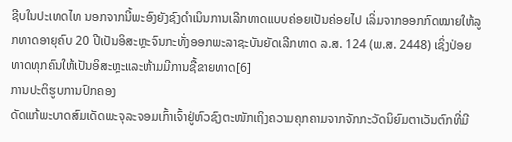ຊີບໃນປະເທດໄທ ນອກຈາກນີ້ພະອົງຍັງຊົງດຳເນິນການເລີກທາດແບບຄ່ອຍເປັນຄ່ອຍໄປ ເລິ່ມຈາກອອກກົດໝາຍໃຫ້ລູກທາດອາຍຸຄົບ 20 ປີເປັນອິສະຫຼະຈົນກະທັ່ງອອກພະລາຊະບັນຍັດເລີກທາດ ລ.ສ. 124 (ພ.ສ. 2448) ເຊິ່ງປ່ອຍທາດທຸກຄົນໃຫ້ເປັນອິສະຫຼະແລະຫ້າມມີການຊື້ຂາຍທາດ[6]
ການປະຕິຮູບການປົກຄອງ
ດັດແກ້ພະບາດສົມເດັດພະຈຸລະຈອມເກົ້າເຈົ້າຢູ່ຫົວຊົງຕະໜັກເຖິງຄວາມຄຸກຄາມຈາກຈັກກະວັດນິຍົມຕາເວັນຕົກທີ່ມີ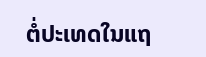ຕໍ່ປະເທດໃນແຖ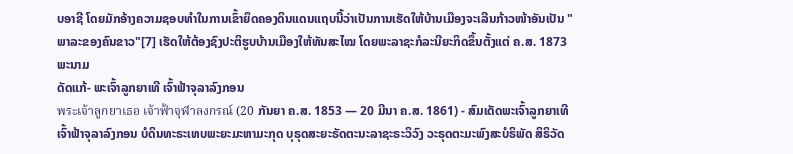ບອາຊີ ໂດຍມັກອ້າງຄວາມຊອບທຳໃນການເຂົ້າຍຶດຄອງດິນແດນແຖບນີ້ວ່າເປັນການເຮັດໃຫ້ບ້ານເມືອງຈະເລີນກ້າວໜ້າອັນເປັນ "ພາລະຂອງຄົນຂາວ"[7] ເຮັດໃຫ້ຕ້ອງຊົງປະຕິຮູບບ້ານເມືອງໃຫ້ທັນສະໄໝ ໂດຍພະລາຊະກໍລະນີຍະກິດຂຶ້ນຕັ້ງແຕ່ ຄ.ສ. 1873
ພະນາມ
ດັດແກ້- ພະເຈົ້າລູກຍາເທີ ເຈົ້າຟ້າຈຸລາລົງກອນ
พระเจ้าลูกยาเธอ เจ้าฟ้าจุฬาลงกรณ์ (20 ກັນຍາ ຄ.ສ. 1853 — 20 ມີນາ ຄ.ສ. 1861) - ສົມເດັດພະເຈົ້າລູກຍາເທີ ເຈົ້າຟ້າຈຸລາລົງກອນ ບໍດິນທະຣະເທບພະຍະມະຫາມະກຸດ ບຸຣຸດສະຍະຣັດຕະນະລາຊະຣະວິວົງ ວະຣຸດຕະມະພົງສະບໍຣິພັດ ສິຣິວັດ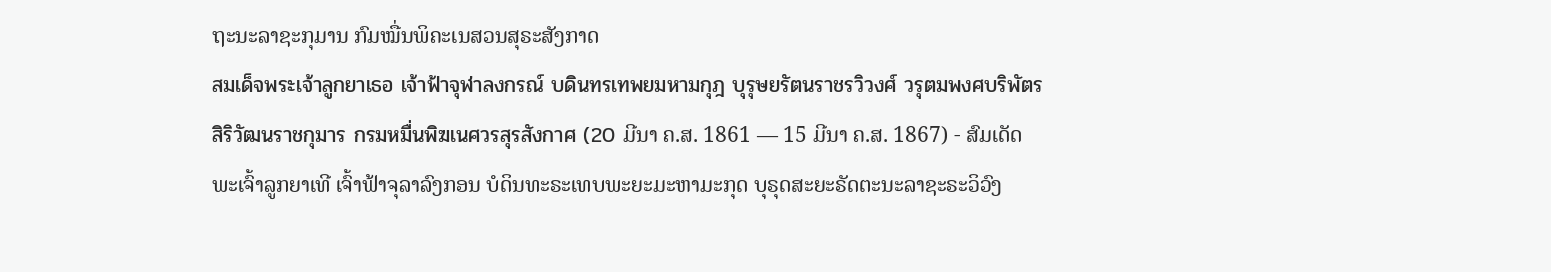ຖະນະລາຊະກຸມານ ກົມໝື່ນພິຄະເນສວນສຸຣະສັງກາດ
สมเด็จพระเจ้าลูกยาเธอ เจ้าฟ้าจุฬาลงกรณ์ บดินทรเทพยมหามกุฎ บุรุษยรัตนราชรวิวงศ์ วรุตมพงศบริพัตร สิริวัฒนราชกุมาร กรมหมื่นพิฆเนศวรสุรสังกาศ (20 ມີນາ ຄ.ສ. 1861 — 15 ມີນາ ຄ.ສ. 1867) - ສົມເດັດພະເຈົ້າລູກຍາເທີ ເຈົ້າຟ້າຈຸລາລົງກອນ ບໍດິນທະຣະເທບພະຍະມະຫາມະກຸດ ບຸຣຸດສະຍະຣັດຕະນະລາຊະຣະວິວົງ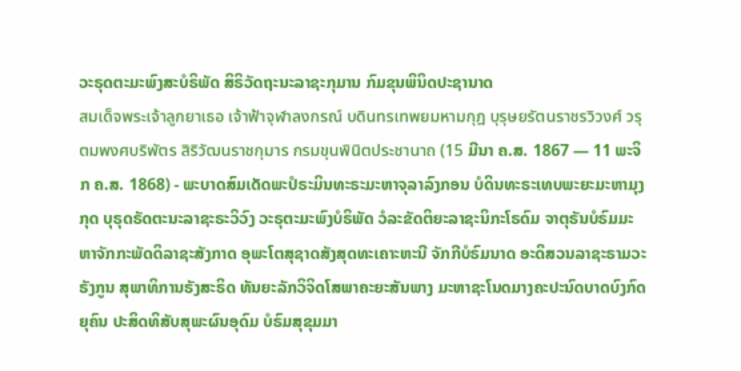ວະຣຸດຕະມະພົງສະບໍຣິພັດ ສິຣິວັດຖະນະລາຊະກຸມານ ກົມຂຸນພິນິດປະຊານາດ
สมเด็จพระเจ้าลูกยาเธอ เจ้าฟ้าจุฬาลงกรณ์ บดินทรเทพยมหามกุฎ บุรุษยรัตนราชรวิวงศ์ วรุตมพงศบริพัตร สิริวัฒนราชกุมาร กรมขุนพินิตประชานาถ (15 ມີນາ ຄ.ສ. 1867 — 11 ພະຈິກ ຄ.ສ. 1868) - ພະບາດສົມເດັດພະປໍຣະມິນທະຣະມະຫາຈຸລາລົງກອນ ບໍດິນທະຣະເທບພະຍະມະຫາມຸງກຸດ ບຸຣຸດຣັດຕະນະລາຊະຣະວິວົງ ວະຣຸຕະມະພົງບໍຣິພັດ ວໍລະຂັດຕິຍະລາຊະນິກະໂຣດົມ ຈາຕຸຣັນບໍຣົມມະຫາຈັກກະພັດດິລາຊະສັງກາດ ອຸພະໂຕສຸຊາດສັງສຸດທະເຄາະຫະນີ ຈັກກີບໍຣົມນາດ ອະດິສວນລາຊະຣາມວະຣັງກູນ ສຸພາທິການຣັງສະຣິດ ທັນຍະລັກວິຈິດໂສພາຄະຍະສັນພາງ ມະຫາຊະໂນດມາງຄະປະນົດບາດບົງກົດຍຸຄົນ ປະສິດທິສັບສຸພະຜົນອຸດົມ ບໍຣົມສຸຂຸມມາ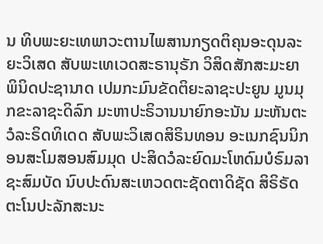ນ ທິບພະຍະເທພາວະຕານໄພສານກຽດຕິຄຸນອະດຸນລະຍະວິເສດ ສັບພະເທເວດສະຣານຸຣັກ ວິສິດສັກສະມະຍາພິນິດປະຊານາດ ເປມກະມົນຂັດຕິຍະລາຊະປະຍູນ ມູນມຸກຂະລາຊະດິລົກ ມະຫາປະຣິວານນາຍົກອະນັນ ມະຫັນຕະວໍລະຣິດທິເດດ ສັບພະວິເສດສິຣິນທອນ ອະເນກຊົນນິກອນສະໂມສອນສົມມຸດ ປະສິດວໍລະຍົດມະໂຫດົມບໍຣົມລາຊະສົມບັດ ນົບປະດົນສະເຫວດຕະຊັດຕາດິຊັດ ສິຣິຣັດຕະໂນປະລັກສະນະ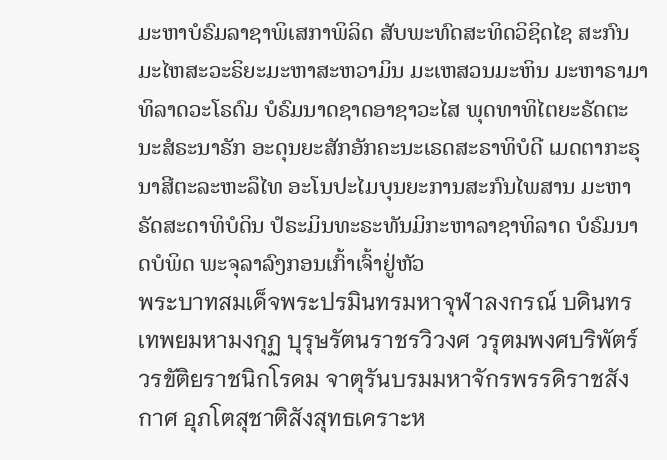ມະຫາບໍຣົມລາຊາພິເສກາພິລິດ ສັບພະທົດສະທິດວິຊິດໄຊ ສະກົນມະໄຫສະວະຣິຍະມະຫາສະຫວາມິນ ມະເຫສວນມະຫິນ ມະຫາຣາມາທິລາດວະໂຣດົມ ບໍຣົມນາດຊາດອາຊາວະໄສ ພຸດທາທິໄຕຍະຣັດຕະນະສໍຣະນາຣັກ ອະດຸນຍະສັກອັກຄະນະເຣດສະຣາທິບໍດີ ເມດຕາກະຣຸນາສີຕະລະຫະລຶໄທ ອະໂນປະໄມບຸນຍະການສະກົນໄພສານ ມະຫາຣັດສະດາທິບໍດິນ ປໍຣະມິນທະຣະທັນມິກະຫາລາຊາທິລາດ ບໍຣົມນາດບໍພິດ ພະຈຸລາລົງກອນເກົ້າເຈົ້າຢູ່ຫັວ
พระบาทสมเด็จพระปรมินทรมหาจุฬาลงกรณ์ บดินทรเทพยมหามงกุฏ บุรุษรัตนราชรวิวงศ วรุตมพงศบริพัตร์ วรขัติยราชนิกโรดม จาตุรันบรมมหาจักรพรรดิราชสังกาศ อุภโตสุชาติสังสุทธเคราะห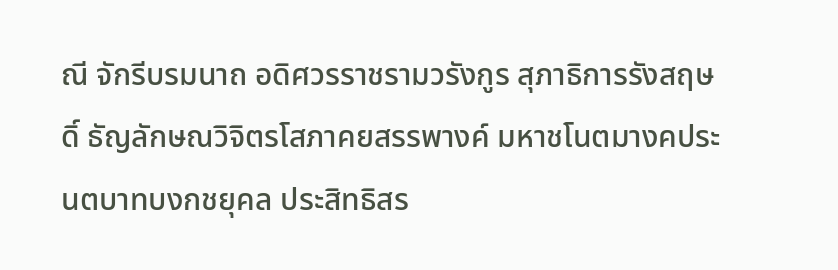ณี จักรีบรมนาถ อดิศวรราชรามวรังกูร สุภาธิการรังสฤษดิ์ ธัญลักษณวิจิตรโสภาคยสรรพางค์ มหาชโนตมางคประนตบาทบงกชยุคล ประสิทธิสร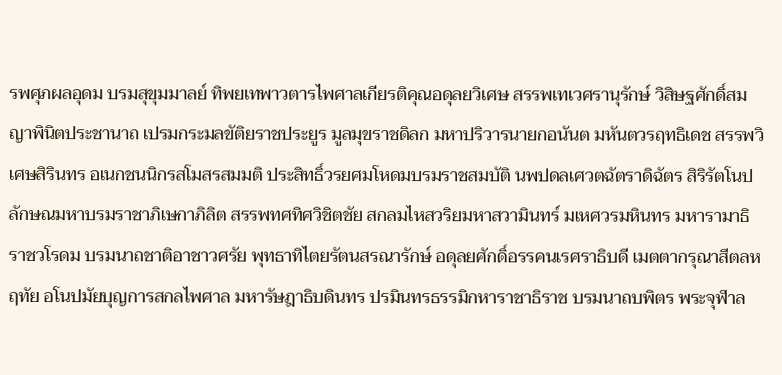รพศุภผลอุดม บรมสุขุมมาลย์ ทิพยเทพาวตารไพศาลเกียรติคุณอดุลยวิเศษ สรรพเทเวศรานุรักษ์ วิสิษฐศักดิ์สมญาพินิตประชานาถ เปรมกระมลขัติยราชประยูร มูลมุขราชดิลก มหาปริวารนายกอนันต มหันตวรฤทธิเดช สรรพวิเศษสิรินทร อเนกชนนิกรสโมสรสมมติ ประสิทธิ์วรยศมโหดมบรมราชสมบัติ นพปดลเศวตฉัตราดิฉัตร สิริรัตโนปลักษณมหาบรมราชาภิเษกาภิลิต สรรพทศทิศวิชิตชัย สกลมไหสวริยมหาสวามินทร์ มเหศวรมหินทร มหารามาธิราชวโรดม บรมนาถชาติอาชาวศรัย พุทธาทิไตยรัตนสรณารักษ์ อดุลยศักดิ์อรรคนเรศราธิบดี เมตตากรุณาสีตลหฤทัย อโนปมัยบุญการสกลไพศาล มหารัษฎาธิบดินทร ปรมินทรธรรมิกหาราชาธิราช บรมนาถบพิตร พระจุฬาล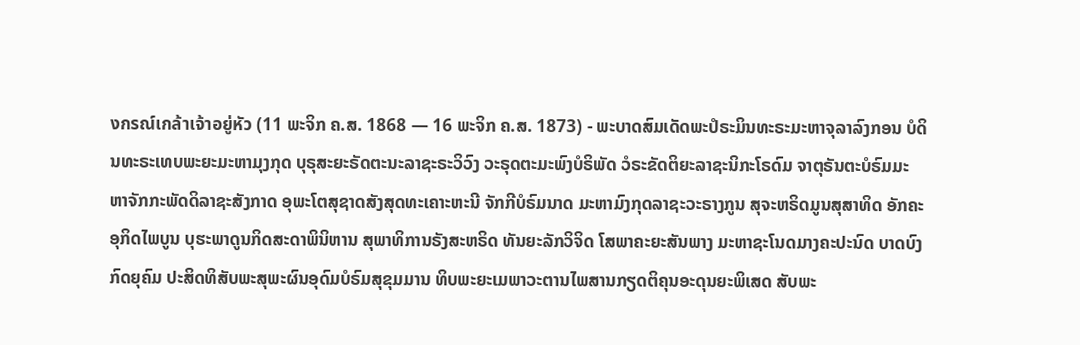งกรณ์เกล้าเจ้าอยู่หัว (11 ພະຈິກ ຄ.ສ. 1868 — 16 ພະຈິກ ຄ.ສ. 1873) - ພະບາດສົມເດັດພະປໍຣະມິນທະຣະມະຫາຈຸລາລົງກອນ ບໍດິນທະຣະເທບພະຍະມະຫາມຸງກຸດ ບຸຣຸສະຍະຣັດຕະນະລາຊະຣະວິວົງ ວະຣຸດຕະມະພົງບໍຣິພັດ ວໍຣະຂັດຕິຍະລາຊະນິກະໂຣດົມ ຈາຕຸຣັນຕະບໍຣົມມະຫາຈັກກະພັດດິລາຊະສັງກາດ ອຸພະໂຕສຸຊາດສັງສຸດທະເຄາະຫະນີ ຈັກກີບໍຣົມນາດ ມະຫາມົງກຸດລາຊະວະຣາງກູນ ສຸຈະຫຣິດມູນສຸສາທິດ ອັກຄະອຸກິດໄພບູນ ບຸຮະພາດູນກິດສະດາພິນິຫານ ສຸພາທິການຣັງສະຫຣິດ ທັນຍະລັກວິຈິດ ໂສພາຄະຍະສັນພາງ ມະຫາຊະໂນດມາງຄະປະນົດ ບາດບົງກົດຍຸຄົມ ປະສິດທິສັບພະສຸພະຜົນອຸດົມບໍຣົມສຸຂຸມມານ ທິບພະຍະເມພາວະຕານໄພສານກຽດຕິຄຸນອະດຸນຍະພິເສດ ສັບພະ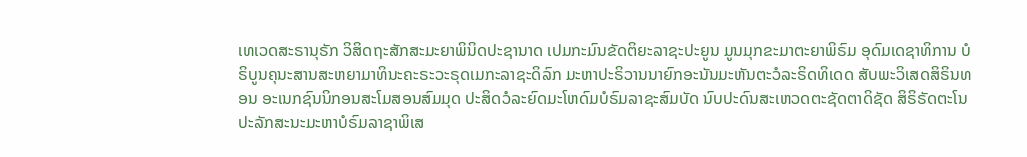ເທເວດສະຣານຸຣັກ ວິສິດຖະສັກສະມະຍາພິນິດປະຊານາດ ເປມກະມົນຂັດຕິຍະລາຊະປະຍູນ ມູນມຸກຂະມາຕະຍາພິຣົມ ອຸດົມເດຊາທິການ ບໍຣິບູນຄຸນະສານສະຫຍາມາທິນະຄະຣະວະຣຸດເມກະລາຊະດິລົກ ມະຫາປະຣິວານນາຍົກອະນັນມະຫັນຕະວໍລະຣິດທິເດດ ສັບພະວິເສດສິຣິນທອນ ອະເນກຊົນນິກອນສະໂມສອນສົມມຸດ ປະສິດວໍລະຍົດມະໂຫດົມບໍຣົມລາຊະສົມບັດ ນົບປະດົນສະເຫວດຕະຊັດຕາດິຊັດ ສິຣິຣັດຕະໂນປະລັກສະນະມະຫາບໍຣົມລາຊາພິເສ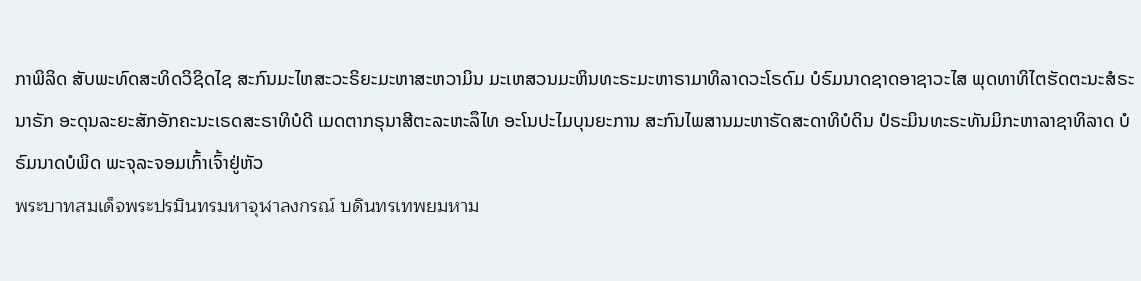ກາພິລິດ ສັບພະທົດສະທິດວິຊິດໄຊ ສະກົນມະໄຫສະວະຣິຍະມະຫາສະຫວາມິນ ມະເຫສວນມະຫິນທະຣະມະຫາຣາມາທິລາດວະໂຣດົມ ບໍຣົມນາດຊາດອາຊາວະໄສ ພຸດທາທິໄຕຮັດຕະນະສໍຣະນາຣັກ ອະດຸນລະຍະສັກອັກຄະນະເຣດສະຣາທິບໍດີ ເມດຕາກຣຸນາສີຕະລະຫະລຶໄທ ອະໂນປະໄມບຸນຍະການ ສະກົນໄພສານມະຫາຣັດສະດາທິບໍດິນ ປໍຣະມິນທະຣະທັນມິກະຫາລາຊາທິລາດ ບໍຣົມນາດບໍພິດ ພະຈຸລະຈອມເກົ້າເຈົ້າຢູ່ຫັວ
พระบาทสมเด็จพระปรมินทรมหาจุฬาลงกรณ์ บดินทรเทพยมหาม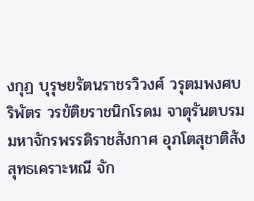งกุฏ บุรุษยรัตนราชรวิวงศ์ วรุตมพงศบริพัตร วรขัติยราชนิกโรดม จาตุรันตบรมมหาจักรพรรดิราชสังกาศ อุภโตสุชาติสังสุทธเคราะหณี จัก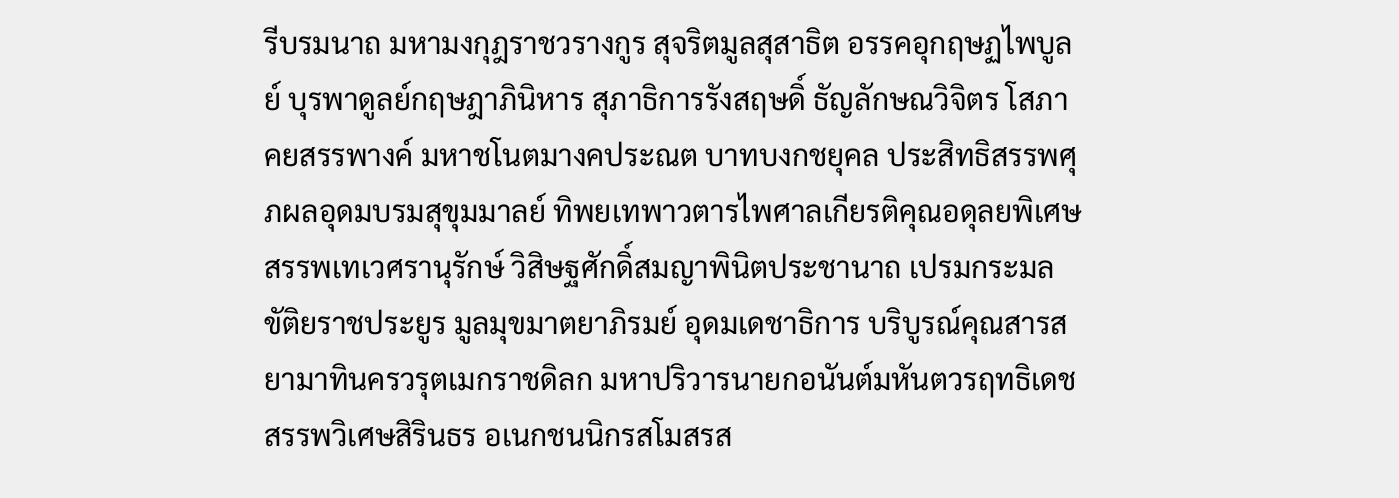รีบรมนาถ มหามงกุฎราชวรางกูร สุจริตมูลสุสาธิต อรรคอุกฤษฏไพบูลย์ บุรพาดูลย์กฤษฎาภินิหาร สุภาธิการรังสฤษดิ์ ธัญลักษณวิจิตร โสภาคยสรรพางค์ มหาชโนตมางคประณต บาทบงกชยุคล ประสิทธิสรรพศุภผลอุดมบรมสุขุมมาลย์ ทิพยเทพาวตารไพศาลเกียรติคุณอดุลยพิเศษ สรรพเทเวศรานุรักษ์ วิสิษฐศักดิ์สมญาพินิตประชานาถ เปรมกระมลขัติยราชประยูร มูลมุขมาตยาภิรมย์ อุดมเดชาธิการ บริบูรณ์คุณสารสยามาทินครวรุตเมกราชดิลก มหาปริวารนายกอนันต์มหันตวรฤทธิเดช สรรพวิเศษสิรินธร อเนกชนนิกรสโมสรส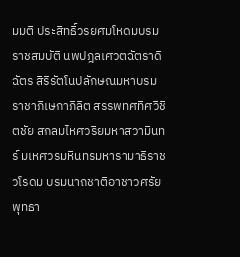มมติ ประสิทธิ์วรยศมโหดมบรมราชสมบัติ นพปฎลเศวตฉัตราดิฉัตร สิริรัตโนปลักษณมหาบรมราชาภิเษกาภิลิต สรรพทศทิศวิชิตชัย สกลมไหศวริยมหาสวามินทร์ มเหศวรมหินทรมหารามาธิราชวโรดม บรมนาถชาติอาชาวศรัย พุทธา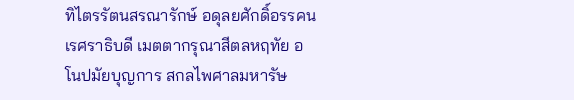ทิไตรรัตนสรณารักษ์ อดุลยศักดิ์อรรคนเรศราธิบดี เมตตากรุณาสีตลหฤทัย อโนปมัยบุญการ สกลไพศาลมหารัษ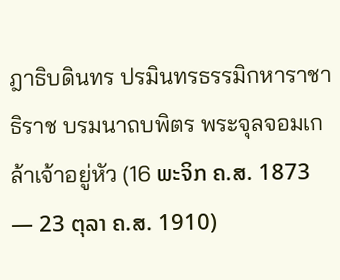ฎาธิบดินทร ปรมินทรธรรมิกหาราชาธิราช บรมนาถบพิตร พระจุลจอมเกล้าเจ้าอยู่หัว (16 ພະຈິກ ຄ.ສ. 1873 — 23 ຕຸລາ ຄ.ສ. 1910)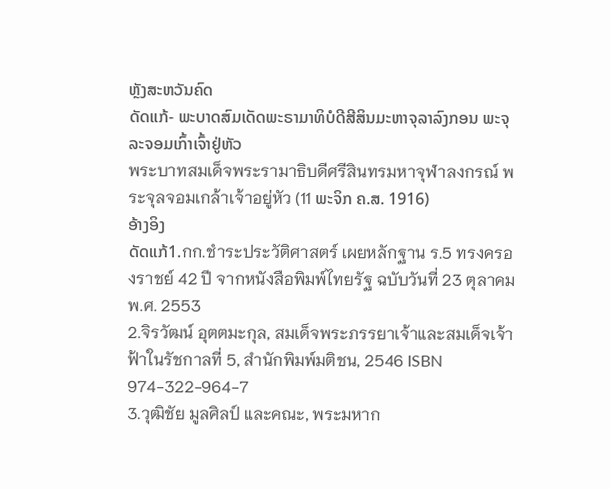ຫຼັງສະຫວັນຄົດ
ດັດແກ້- ພະບາດສົມເດັດພະຣາມາທິບໍດີສີສິນມະຫາຈຸລາລົງກອນ ພະຈຸລະຈອມເກົ້າເຈົ້າຢູ່ຫັວ
พระบาทสมเด็จพระรามาธิบดีศรีสินทรมหาจุฬาลงกรณ์ พระจุลจอมเกล้าเจ้าอยู่หัว (11 ພະຈິກ ຄ.ສ. 1916)
ອ້າງອິງ
ດັດແກ້1.กก.ชำระประวัติศาสตร์ เผยหลักฐาน ร.5 ทรงครองราชย์ 42 ปี จากหนังสือพิมพ์ไทยรัฐ ฉบับวันที่ 23 ตุลาคม พ.ศ. 2553
2.จิรวัฒน์ อุตตมะกุล, สมเด็จพระภรรยาเจ้าและสมเด็จเจ้าฟ้าในรัชกาลที่ 5, สำนักพิมพ์มติชน, 2546 ISBN 974-322-964-7
3.วุฒิชัย มูลศิลป์ และคณะ, พระมหาก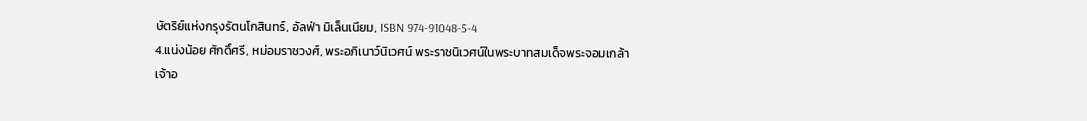ษัตริย์แห่งกรุงรัตนโกสินทร์, อัลฟ่า มิเล็นเนียม, ISBN 974-91048-5-4
4.แน่งน้อย ศักดิ์ศรี, หม่อมราชวงศ์, พระอภิเนาว์นิเวศน์ พระราชนิเวศน์ในพระบาทสมเด็จพระจอมเกล้าเจ้าอ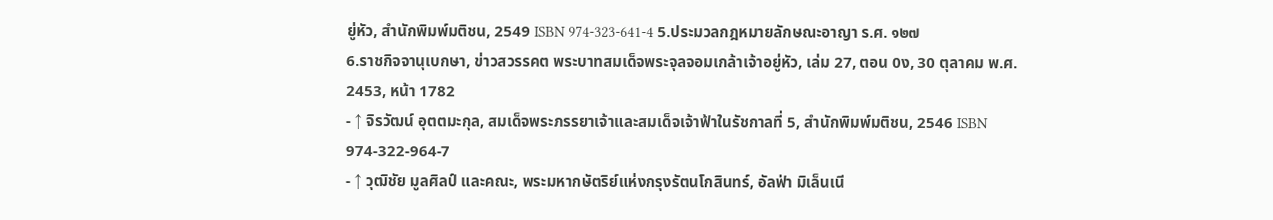ยู่หัว, สำนักพิมพ์มติชน, 2549 ISBN 974-323-641-4 5.ประมวลกฎหมายลักษณะอาญา ร.ศ. ๑๒๗
6.ราชกิจจานุเบกษา, ข่าวสวรรคต พระบาทสมเด็จพระจุลจอมเกล้าเจ้าอยู่หัว, เล่ม 27, ตอน 0ง, 30 ตุลาคม พ.ศ. 2453, หน้า 1782
- ↑ จิรวัฒน์ อุตตมะกุล, สมเด็จพระภรรยาเจ้าและสมเด็จเจ้าฟ้าในรัชกาลที่ 5, สำนักพิมพ์มติชน, 2546 ISBN 974-322-964-7
- ↑ วุฒิชัย มูลศิลป์ และคณะ, พระมหากษัตริย์แห่งกรุงรัตนโกสินทร์, อัลฟ่า มิเล็นเนี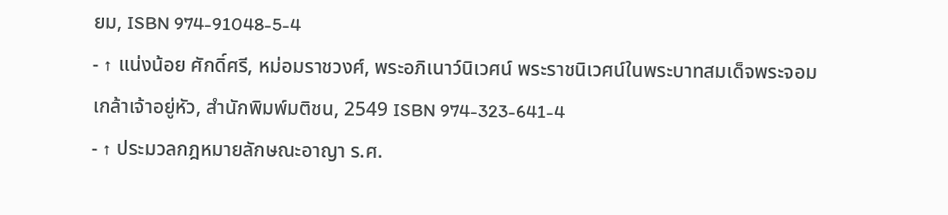ยม, ISBN 974-91048-5-4
- ↑ แน่งน้อย ศักดิ์ศรี, หม่อมราชวงศ์, พระอภิเนาว์นิเวศน์ พระราชนิเวศน์ในพระบาทสมเด็จพระจอมเกล้าเจ้าอยู่หัว, สำนักพิมพ์มติชน, 2549 ISBN 974-323-641-4
- ↑ ประมวลกฎหมายลักษณะอาญา ร.ศ.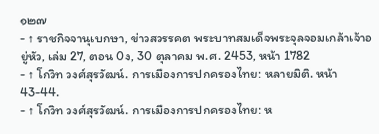๑๒๗
- ↑ ราชกิจจานุเบกษา, ข่าวสวรรคต พระบาทสมเด็จพระจุลจอมเกล้าเจ้าอยู่หัว, เล่ม 27, ตอน 0ง, 30 ตุลาคม พ.ศ. 2453, หน้า 1782
- ↑ โกวิท วงศ์สุรวัฒน์. การเมืองการปกครองไทย: หลายมิติ. หน้า 43-44.
- ↑ โกวิท วงศ์สุรวัฒน์. การเมืองการปกครองไทย: ห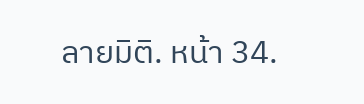ลายมิติ. หน้า 34.